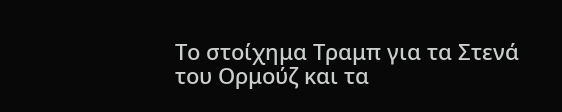Το στοίχημα Τραμπ για τα Στενά του Ορμούζ και τα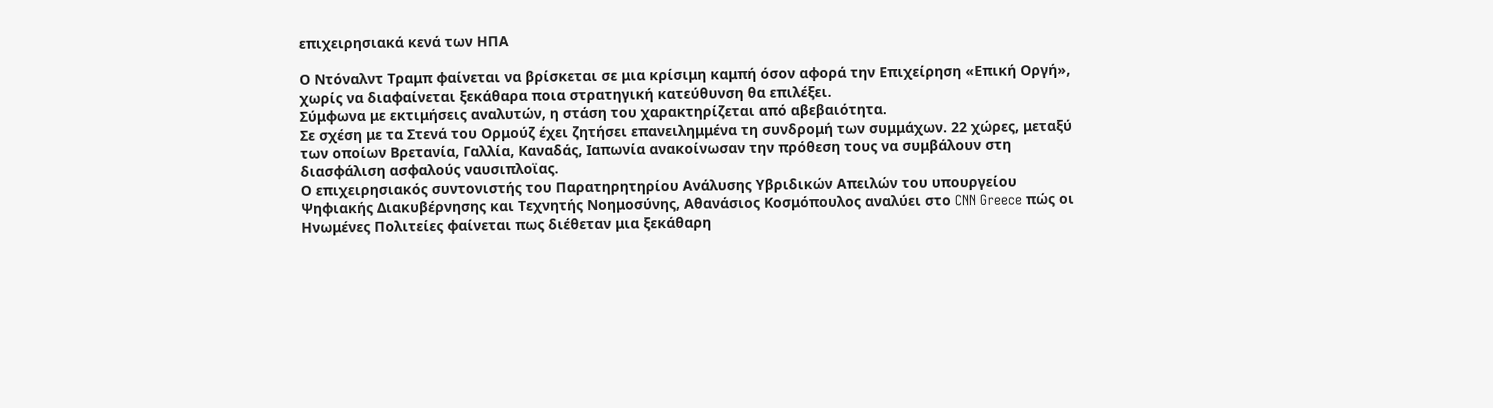επιχειρησιακά κενά των ΗΠΑ

Ο Ντόναλντ Τραμπ φαίνεται να βρίσκεται σε μια κρίσιμη καμπή όσον αφορά την Επιχείρηση «Επική Οργή», χωρίς να διαφαίνεται ξεκάθαρα ποια στρατηγική κατεύθυνση θα επιλέξει.
Σύμφωνα με εκτιμήσεις αναλυτών, η στάση του χαρακτηρίζεται από αβεβαιότητα.
Σε σχέση με τα Στενά του Ορμούζ έχει ζητήσει επανειλημμένα τη συνδρομή των συμμάχων. 22 χώρες, μεταξύ των οποίων Βρετανία, Γαλλία, Καναδάς, Ιαπωνία ανακοίνωσαν την πρόθεση τους να συμβάλουν στη διασφάλιση ασφαλούς ναυσιπλοϊας.
Ο επιχειρησιακός συντονιστής του Παρατηρητηρίου Ανάλυσης Υβριδικών Απειλών του υπουργείου Ψηφιακής Διακυβέρνησης και Τεχνητής Νοημοσύνης, Αθανάσιος Κοσμόπουλος αναλύει στο CNN Greece πώς οι Ηνωμένες Πολιτείες φαίνεται πως διέθεταν μια ξεκάθαρη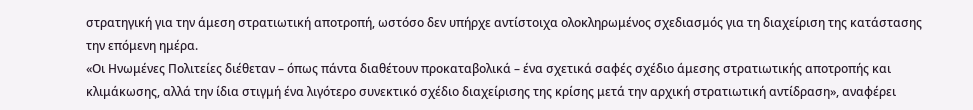στρατηγική για την άμεση στρατιωτική αποτροπή, ωστόσο δεν υπήρχε αντίστοιχα ολοκληρωμένος σχεδιασμός για τη διαχείριση της κατάστασης την επόμενη ημέρα.
«Οι Ηνωμένες Πολιτείες διέθεταν – όπως πάντα διαθέτουν προκαταβολικά – ένα σχετικά σαφές σχέδιο άμεσης στρατιωτικής αποτροπής και κλιμάκωσης, αλλά την ίδια στιγμή ένα λιγότερο συνεκτικό σχέδιο διαχείρισης της κρίσης μετά την αρχική στρατιωτική αντίδραση», αναφέρει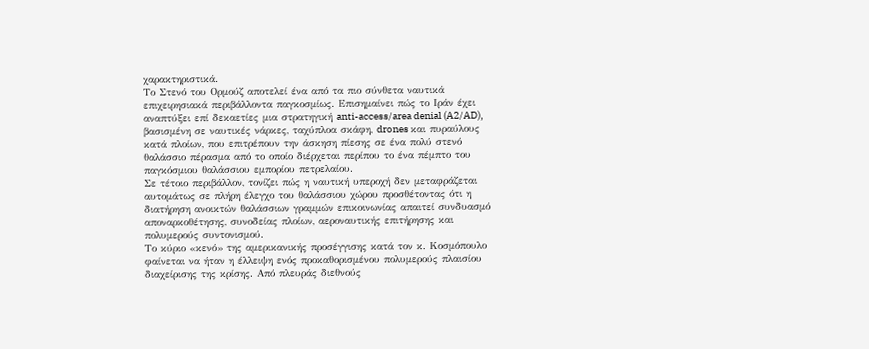χαρακτηριστικά.
Το Στενό του Ορμούζ αποτελεί ένα από τα πιο σύνθετα ναυτικά επιχειρησιακά περιβάλλοντα παγκοσμίως. Επισημαίνει πώς το Ιράν έχει αναπτύξει επί δεκαετίες μια στρατηγική anti-access/area denial (A2/AD), βασισμένη σε ναυτικές νάρκες, ταχύπλοα σκάφη, drones και πυραύλους κατά πλοίων, που επιτρέπουν την άσκηση πίεσης σε ένα πολύ στενό θαλάσσιο πέρασμα από το οποίο διέρχεται περίπου το ένα πέμπτο του παγκόσμιου θαλάσσιου εμπορίου πετρελαίου.
Σε τέτοιο περιβάλλον, τονίζει πώς η ναυτική υπεροχή δεν μεταφράζεται αυτομάτως σε πλήρη έλεγχο του θαλάσσιου χώρου προσθέτοντας ότι η διατήρηση ανοικτών θαλάσσιων γραμμών επικοινωνίας απαιτεί συνδυασμό αποναρκοθέτησης, συνοδείας πλοίων, αεροναυτικής επιτήρησης και πολυμερούς συντονισμού.
Το κύριο «κενό» της αμερικανικής προσέγγισης κατά τον κ. Κοσμόπουλο φαίνεται να ήταν η έλλειψη ενός προκαθορισμένου πολυμερούς πλαισίου διαχείρισης της κρίσης. Από πλευράς διεθνούς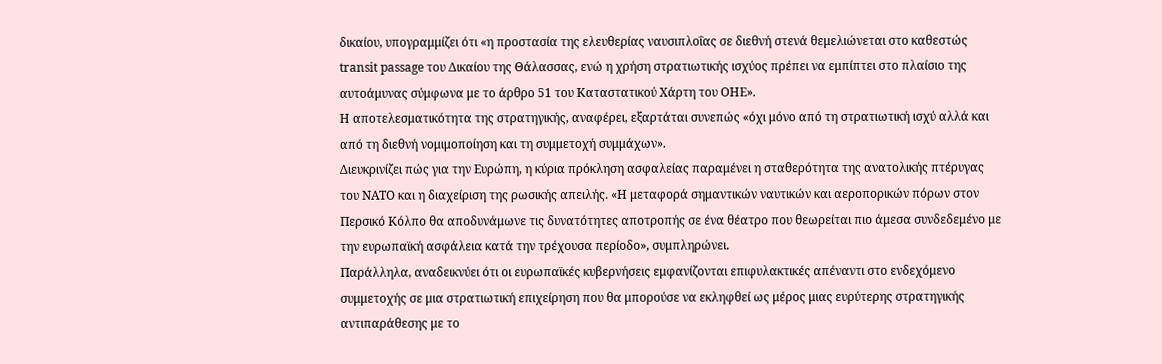δικαίου, υπογραμμίζει ότι «η προστασία της ελευθερίας ναυσιπλοΐας σε διεθνή στενά θεμελιώνεται στο καθεστώς transit passage του Δικαίου της Θάλασσας, ενώ η χρήση στρατιωτικής ισχύος πρέπει να εμπίπτει στο πλαίσιο της αυτοάμυνας σύμφωνα με το άρθρο 51 του Καταστατικού Χάρτη του ΟΗΕ».
Η αποτελεσματικότητα της στρατηγικής, αναφέρει, εξαρτάται συνεπώς «όχι μόνο από τη στρατιωτική ισχύ αλλά και από τη διεθνή νομιμοποίηση και τη συμμετοχή συμμάχων».
Διευκρινίζει πώς για την Ευρώπη, η κύρια πρόκληση ασφαλείας παραμένει η σταθερότητα της ανατολικής πτέρυγας του ΝΑΤΟ και η διαχείριση της ρωσικής απειλής. «Η μεταφορά σημαντικών ναυτικών και αεροπορικών πόρων στον Περσικό Κόλπο θα αποδυνάμωνε τις δυνατότητες αποτροπής σε ένα θέατρο που θεωρείται πιο άμεσα συνδεδεμένο με την ευρωπαϊκή ασφάλεια κατά την τρέχουσα περίοδο», συμπληρώνει.
Παράλληλα, αναδεικνύει ότι οι ευρωπαϊκές κυβερνήσεις εμφανίζονται επιφυλακτικές απέναντι στο ενδεχόμενο συμμετοχής σε μια στρατιωτική επιχείρηση που θα μπορούσε να εκληφθεί ως μέρος μιας ευρύτερης στρατηγικής αντιπαράθεσης με το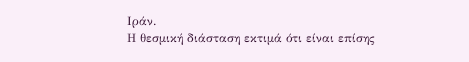Ιράν.
Η θεσμική διάσταση εκτιμά ότι είναι επίσης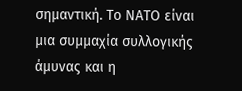σημαντική. Το ΝΑΤΟ είναι μια συμμαχία συλλογικής άμυνας και η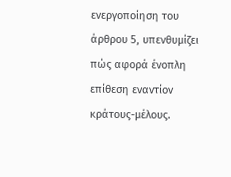ενεργοποίηση του άρθρου 5, υπενθυμίζει πώς αφορά ένοπλη επίθεση εναντίον κράτους-μέλους.